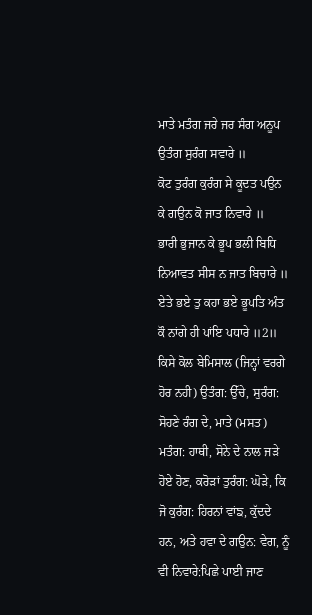ਮਾਤੇ ਮਤੰਗ ਜਰੇ ਜਰ ਸੰਗ ਅਨੂਪ ਉਤੰਗ ਸੁਰੰਗ ਸਵਾਰੇ ॥
ਕੋਟ ਤੁਰੰਗ ਕੁਰੰਗ ਸੇ ਕੂਦਤ ਪਉਨ ਕੇ ਗਉਨ ਕੋ ਜਾਤ ਨਿਵਾਰੇ ॥
ਭਾਰੀ ਭੁਜਾਨ ਕੇ ਭੂਪ ਭਲੀ ਬਿਧਿ ਨਿਆਵਤ ਸੀਸ ਨ ਜਾਤ ਬਿਚਾਰੇ ॥
ਏਤੇ ਭਏ ਤੁ ਕਹਾ ਭਏ ਭੂਪਤਿ ਅੰਤ ਕੌ ਨਾਂਗੇ ਹੀ ਪਾਂਇ ਪਧਾਰੇ ॥2॥
ਕਿਸੇ ਕੋਲ ਬੇਮਿਸਾਲ (ਜਿਨ੍ਹਾਂ ਵਰਗੇ ਹੋਰ ਨਹੀ) ਉਤੰਗ: ਉੱਚੇ, ਸੁਰੰਗ: ਸੋਹਣੇ ਰੰਗ ਦੇ, ਮਾਤੇ (ਮਸਤ) ਮਤੰਗ: ਹਾਥੀ, ਸੋਨੇ ਦੇ ਨਾਲ ਜੜੇ ਹੋਏ ਹੋਣ, ਕਰੋੜਾਂ ਤੁਰੰਗ: ਘੋੜੇ, ਕਿ ਜੋ ਕੁਰੰਗ: ਹਿਰਨਾਂ ਵਾਂਙ, ਕੁੱਦਦੇ ਹਨ, ਅਤੇ ਹਵਾ ਦੇ ਗਉਨ: ਵੇਗ, ਨੂੰ ਵੀ ਨਿਵਾਰੇ:ਪਿਛੇ ਪਾਈ ਜਾਣ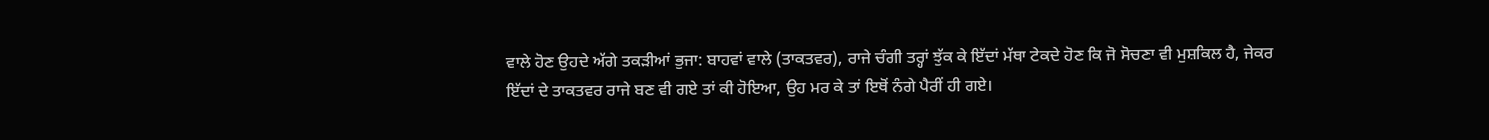ਵਾਲੇ ਹੋਣ ਉਹਦੇ ਅੱਗੇ ਤਕੜੀਆਂ ਭੁਜਾ: ਬਾਹਵਾਂ ਵਾਲੇ (ਤਾਕਤਵਰ), ਰਾਜੇ ਚੰਗੀ ਤਰ੍ਹਾਂ ਝੁੱਕ ਕੇ ਇੱਦਾਂ ਮੱਥਾ ਟੇਕਦੇ ਹੋਣ ਕਿ ਜੋ ਸੋਚਣਾ ਵੀ ਮੁਸ਼ਕਿਲ ਹੈ, ਜੇਕਰ ਇੱਦਾਂ ਦੇ ਤਾਕਤਵਰ ਰਾਜੇ ਬਣ ਵੀ ਗਏ ਤਾਂ ਕੀ ਹੋਇਆ, ਉਹ ਮਰ ਕੇ ਤਾਂ ਇਥੋਂ ਨੰਗੇ ਪੈਰੀਂ ਹੀ ਗਏ।